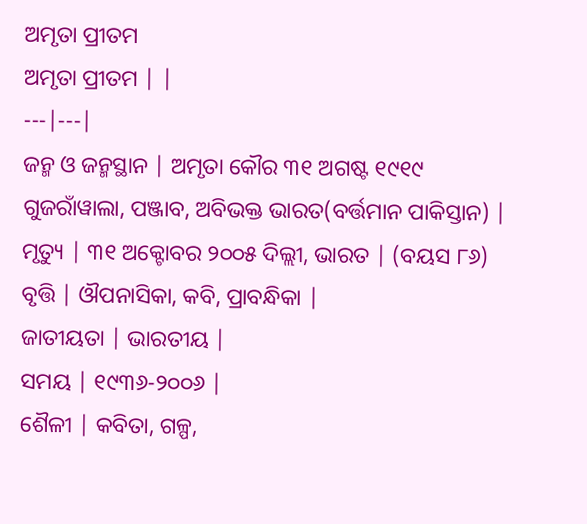ଅମୃତା ପ୍ରୀତମ
ଅମୃତା ପ୍ରୀତମ | |
---|---|
ଜନ୍ମ ଓ ଜନ୍ମସ୍ଥାନ | ଅମୃତା କୌର ୩୧ ଅଗଷ୍ଟ ୧୯୧୯ ଗୁଜରାଁୱାଲା, ପଞ୍ଜାବ, ଅବିଭକ୍ତ ଭାରତ(ବର୍ତ୍ତମାନ ପାକିସ୍ତାନ) |
ମୃତ୍ୟୁ | ୩୧ ଅକ୍ଟୋବର ୨୦୦୫ ଦିଲ୍ଲୀ, ଭାରତ | (ବୟସ ୮୬)
ବୃତ୍ତି | ଔପନାସିକା, କବି, ପ୍ରାବନ୍ଧିକା |
ଜାତୀୟତା | ଭାରତୀୟ |
ସମୟ | ୧୯୩୬-୨୦୦୬ |
ଶୈଳୀ | କବିତା, ଗଳ୍ପ,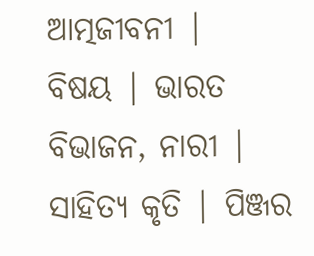ଆତ୍ମଜୀବନୀ |
ବିଷୟ | ଭାରତ ବିଭାଜନ, ନାରୀ |
ସାହିତ୍ୟ କୃତି | ପିଞ୍ଜର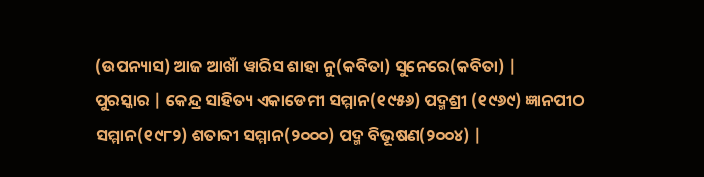(ଉପନ୍ୟାସ) ଆଜ ଆଖାଁ ୱାରିସ ଶାହା ନୁ(କବିତା) ସୁନେରେ(କବିତା) |
ପୁରସ୍କାର | କେନ୍ଦ୍ର ସାହିତ୍ୟ ଏକାଡେମୀ ସମ୍ମାନ(୧୯୫୬) ପଦ୍ମଶ୍ରୀ (୧୯୬୯) ଜ୍ଞାନପୀଠ ସମ୍ମାନ(୧୯୮୨) ଶତାବ୍ଦୀ ସମ୍ମାନ(୨୦୦୦) ପଦ୍ମ ବିଭୂଷଣ(୨୦୦୪) |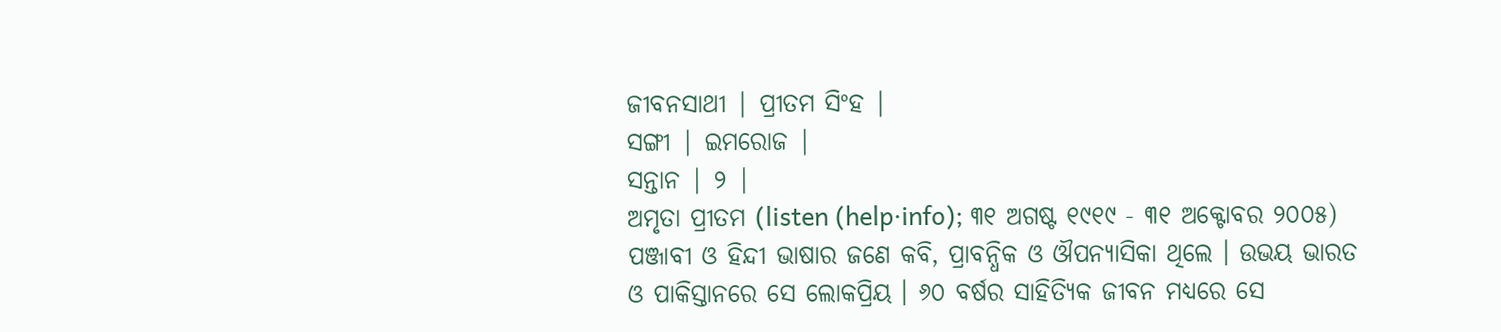ଜୀବନସାଥୀ | ପ୍ରୀତମ ସିଂହ |
ସଙ୍ଗୀ | ଇମରୋଜ |
ସନ୍ତାନ | ୨ |
ଅମୃତା ପ୍ରୀତମ (listen (help·info); ୩୧ ଅଗଷ୍ଟ ୧୯୧୯ - ୩୧ ଅକ୍ଟୋବର ୨୦୦୫) ପଞ୍ଜାବୀ ଓ ହିନ୍ଦୀ ଭାଷାର ଜଣେ କବି, ପ୍ରାବନ୍ଧିକ ଓ ଔପନ୍ୟାସିକା ଥିଲେ । ଉଭୟ ଭାରତ ଓ ପାକିସ୍ତାନରେ ସେ ଲୋକପ୍ରିୟ । ୬୦ ବର୍ଷର ସାହିତ୍ୟିକ ଜୀବନ ମଧ୍ୟରେ ସେ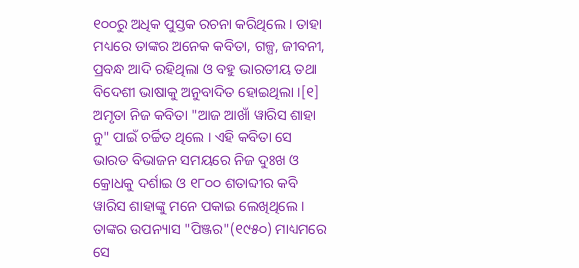୧୦୦ରୁ ଅଧିକ ପୁସ୍ତକ ରଚନା କରିଥିଲେ । ତାହା ମଧ୍ୟରେ ତାଙ୍କର ଅନେକ କବିତା, ଗଳ୍ପ, ଜୀବନୀ, ପ୍ରବନ୍ଧ ଆଦି ରହିଥିଲା ଓ ବହୁ ଭାରତୀୟ ତଥା ବିଦେଶୀ ଭାଷାକୁ ଅନୁବାଦିତ ହୋଇଥିଲା ।[୧]
ଅମୃତା ନିଜ କବିତା "ଆଜ ଆଖାଁ ୱାରିସ ଶାହା ନୁ" ପାଇଁ ଚର୍ଚ୍ଚିତ ଥିଲେ । ଏହି କବିତା ସେ ଭାରତ ବିଭାଜନ ସମୟରେ ନିଜ ଦୁଃଖ ଓ କ୍ରୋଧକୁ ଦର୍ଶାଇ ଓ ୧୮୦୦ ଶତାବ୍ଦୀର କବି ୱାରିସ ଶାହାଙ୍କୁ ମନେ ପକାଇ ଲେଖିଥିଲେ । ତାଙ୍କର ଉପନ୍ୟାସ "ପିଞ୍ଜର"(୧୯୫୦) ମାଧ୍ୟମରେ ସେ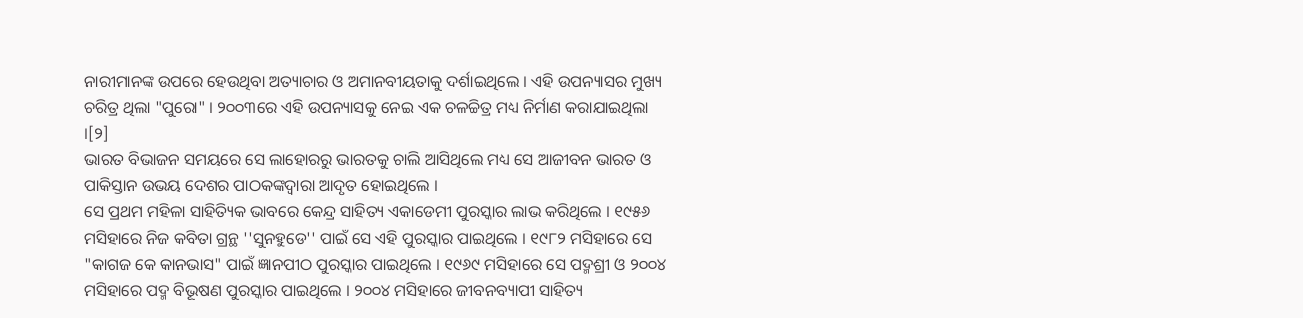ନାରୀମାନଙ୍କ ଉପରେ ହେଉଥିବା ଅତ୍ୟାଚାର ଓ ଅମାନବୀୟତାକୁ ଦର୍ଶାଇଥିଲେ । ଏହି ଉପନ୍ୟାସର ମୁଖ୍ୟ ଚରିତ୍ର ଥିଲା "ପୁରୋ" । ୨୦୦୩ରେ ଏହି ଉପନ୍ୟାସକୁ ନେଇ ଏକ ଚଳଚ୍ଚିତ୍ର ମଧ୍ୟ ନିର୍ମାଣ କରାଯାଇଥିଲା ।[୨]
ଭାରତ ବିଭାଜନ ସମୟରେ ସେ ଲାହୋରରୁ ଭାରତକୁ ଚାଲି ଆସିଥିଲେ ମଧ୍ୟ ସେ ଆଜୀବନ ଭାରତ ଓ ପାକିସ୍ତାନ ଉଭୟ ଦେଶର ପାଠକଙ୍କଦ୍ୱାରା ଆଦୃତ ହୋଇଥିଲେ ।
ସେ ପ୍ରଥମ ମହିଳା ସାହିତ୍ୟିକ ଭାବରେ କେନ୍ଦ୍ର ସାହିତ୍ୟ ଏକାଡେମୀ ପୁରସ୍କାର ଲାଭ କରିଥିଲେ । ୧୯୫୬ ମସିହାରେ ନିଜ କବିତା ଗ୍ରନ୍ଥ ''ସୁନହୁଡେ'' ପାଇଁ ସେ ଏହି ପୁରସ୍କାର ପାଇଥିଲେ । ୧୯୮୨ ମସିହାରେ ସେ "କାଗଜ କେ କାନଭାସ" ପାଇଁ ଜ୍ଞାନପୀଠ ପୁରସ୍କାର ପାଇଥିଲେ । ୧୯୬୯ ମସିହାରେ ସେ ପଦ୍ମଶ୍ରୀ ଓ ୨୦୦୪ ମସିହାରେ ପଦ୍ମ ବିଭୂଷଣ ପୁରସ୍କାର ପାଇଥିଲେ । ୨୦୦୪ ମସିହାରେ ଜୀବନବ୍ୟାପୀ ସାହିତ୍ୟ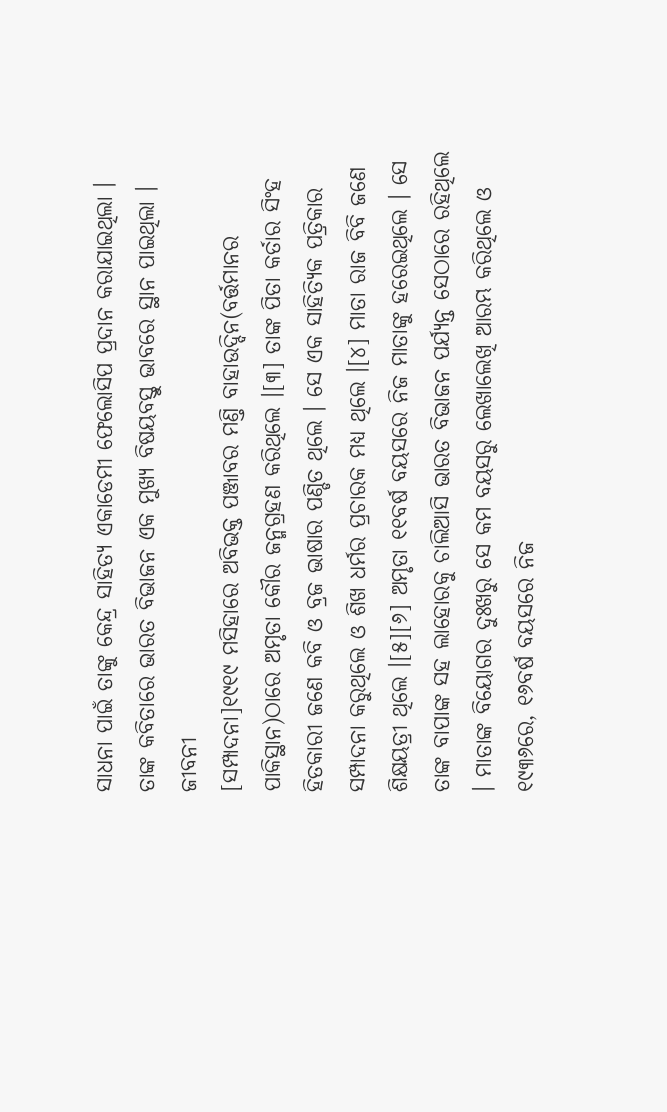ସାଧନା ପାଇଁ ତାଙ୍କୁ କେନ୍ଦ୍ର ସାହିତ୍ୟ ଏକାଡେମୀ ଫେଲୋସିପ ପ୍ରଦାନ କରାଯାଇଥିଲା । ତାଙ୍କ କବିତାରେ ଭାରତ ବିଭାଜନ ଏକ ମୁଖ୍ୟ ବିଷୟବସ୍ତୁ ଭାବରେ ସ୍ଥାନ ପାଇଥିଲା ।
ଜୀବନୀ
[ସମ୍ପାଦନା]୧୯୧୯ ମସିହାରେ ଅବିଭକ୍ତ ପଞ୍ଜାବର ମଣ୍ତି ବାହାଉଦ୍ଦିନ(ବର୍ତ୍ତମାନର ପାକିସ୍ଥାନ)ଠାରେ ଅମୃତା କୌର ଜନ୍ମଗ୍ରହଣ କରିଥିଲେ ।[୩] ତାଙ୍କ ପିତା କର୍ତାର ସିଂହ ହିତକାରୀ ଜଣେ କବି ଓ ବ୍ରଜ ଭାଷାର ପଣ୍ଡିତ ଥିଲେ । ସେ ଏକ ସାହିତ୍ୟିକ ପତ୍ରିକାର ସମ୍ପାଦନା କରୁଥିଲେ ଓ ଶିଖ ଧର୍ମର ପ୍ରଚାରକ ମଧ୍ୟ ଥିଲେ ।[୪] ମାତା ରାଜ ବିବି ଜଣେ ଶିକ୍ଷୟତ୍ରୀ ଥିଲେ ।[୫][୬] ଅମୃତା ୧୧ବର୍ଷ ବୟସରେ ନିଜ ମାତାଙ୍କୁ ହରେଇଥିଲେ । ସେ ତାଙ୍କ ବାପାଙ୍କ ସହ ଲାହୋରକୁ ଚାଲିଆସି ଭାରତ ବିଭାଜନ ପର୍ଯ୍ୟନ୍ତ ସେଠାରେ ରହିଥିଲେ । ମାତାଙ୍କ ବିୟୋଗର ଦୁଃଖରୁ ସେ କମ ବୟସରୁ ଲେଖାଲେଖି ଆରମ୍ଭ କରିଥିଲେ ଓ ୧୯୩୬ରେ, ୧୬ବର୍ଷ ବୟସରେ ନିଜ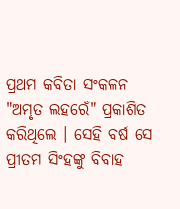ପ୍ରଥମ କବିତା ସଂକଳନ "ଅମୃତ ଲହରେଁ" ପ୍ରକାଶିତ କରିଥିଲେ । ସେହି ବର୍ଷ ସେ ପ୍ରୀତମ ସିଂହଙ୍କୁ ବିବାହ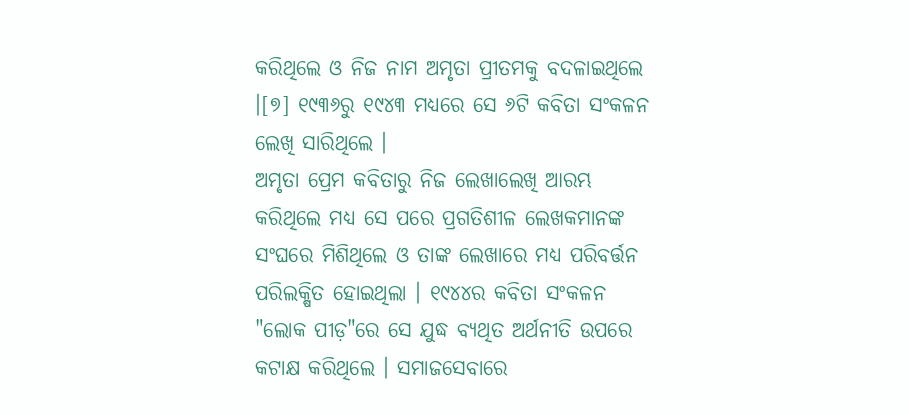କରିଥିଲେ ଓ ନିଜ ନାମ ଅମୃତା ପ୍ରୀତମକୁ ବଦଳାଇଥିଲେ ।[୭] ୧୯୩୬ରୁ ୧୯୪୩ ମଧ୍ୟରେ ସେ ୬ଟି କବିତା ସଂକଳନ ଲେଖି ସାରିଥିଲେ ।
ଅମୃତା ପ୍ରେମ କବିତାରୁ ନିଜ ଲେଖାଲେଖି ଆରମ୍ଭ କରିଥିଲେ ମଧ୍ୟ ସେ ପରେ ପ୍ରଗତିଶୀଳ ଲେଖକମାନଙ୍କ ସଂଘରେ ମିଶିଥିଲେ ଓ ତାଙ୍କ ଲେଖାରେ ମଧ୍ୟ ପରିବର୍ତ୍ତନ ପରିଲକ୍ଷିତ ହୋଇଥିଲା । ୧୯୪୪ର କବିତା ସଂକଳନ "ଲୋକ ପୀଡ଼"ରେ ସେ ଯୁଦ୍ଧ ବ୍ୟଥିତ ଅର୍ଥନୀତି ଉପରେ କଟାକ୍ଷ କରିଥିଲେ । ସମାଜସେବାରେ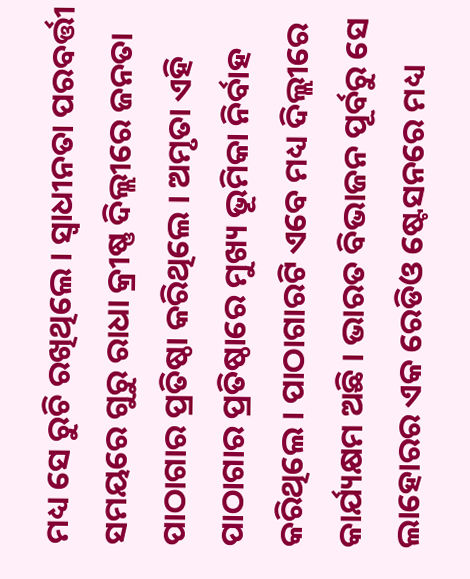ମଧ୍ୟ ସେ ରୁଚି ରଖିଥିଲେ । ସ୍ୱାଧୀନତା ପରବର୍ତ୍ତୀ ସମୟରେ ଗୁରୁ ରାଧା କ୍ରୀଷ୍ଣ ଦିଲ୍ଲୀରେ ଜନତା ପାଠାଗାର ପ୍ରତିଷ୍ଠା କରିଥିଲେ । ଅମୃତା ଏହି ପାଠାଗାର ପ୍ରତିଷ୍ଠାରେ ମୁଖ୍ୟ ଭୂମିକା ନିର୍ବାହ କରିଥିଲେ । ପାଠାଗାରଟି ଏବେ ମଧ୍ୟ ଦିଲ୍ଲୀରେ କାର୍ଯ୍ୟକ୍ଷମ ଅଛି । ଭାରତ ବିଭାଜନ ପୂର୍ବରୁ ସେ ଲାହୋରର ଏକ ରେଡିଓ ଷ୍ଟେସନରେ ମଧ୍ୟ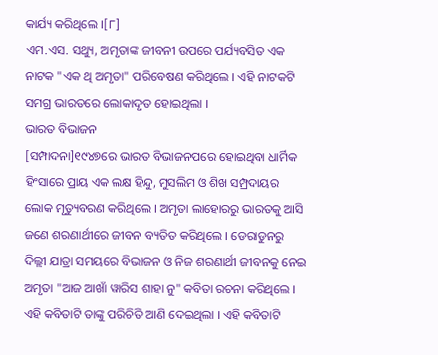କାର୍ଯ୍ୟ କରିଥିଲେ ।[୮]
ଏମ.ଏସ. ସଥ୍ୟୁ, ଅମୃତାଙ୍କ ଜୀବନୀ ଉପରେ ପର୍ଯ୍ୟବସିତ ଏକ ନାଟକ "ଏକ ଥି ଅମୃତା" ପରିବେଷଣ କରିଥିଲେ । ଏହି ନାଟକଟି ସମଗ୍ର ଭାରତରେ ଲୋକାଦୃତ ହୋଇଥିଲା ।
ଭାରତ ବିଭାଜନ
[ସମ୍ପାଦନା]୧୯୪୭ରେ ଭାରତ ବିଭାଜନପରେ ହୋଇଥିବା ଧାର୍ମିକ ହିଂସାରେ ପ୍ରାୟ ଏକ ଲକ୍ଷ ହିନ୍ଦୁ, ମୁସଲିମ ଓ ଶିଖ ସମ୍ପ୍ରଦାୟର ଲୋକ ମୃତ୍ୟୁବରଣ କରିଥିଲେ । ଅମୃତା ଲାହୋରରୁ ଭାରତକୁ ଆସି ଜଣେ ଶରଣାର୍ଥୀରେ ଜୀବନ ବ୍ୟତିତ କରିଥିଲେ । ଡେରାଡୁନରୁ ଦିଲ୍ଲୀ ଯାତ୍ରା ସମୟରେ ବିଭାଜନ ଓ ନିଜ ଶରଣାର୍ଥୀ ଜୀବନକୁ ନେଇ ଅମୃତା "ଆଜ ଆଖାଁ ୱାରିସ ଶାହା ନୁ" କବିତା ରଚନା କରିଥିଲେ । ଏହି କବିତାଟି ତାଙ୍କୁ ପରିଚିତି ଆଣି ଦେଇଥିଲା । ଏହି କବିତାଟି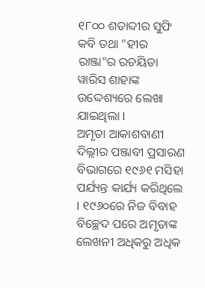୧୮୦୦ ଶତାବ୍ଦୀର ସୁଫି କବି ତଥା "ହୀର ରାଞ୍ଜା"ର ରଚୟିତା ୱାରିସ ଶାହାଙ୍କ ଉଦ୍ଦେଶ୍ୟରେ ଲେଖା ଯାଇଥିଲା ।
ଅମୃତା ଆକାଶବାଣୀ ଦିଲ୍ଲୀର ପଞ୍ଜାବୀ ପ୍ରସାରଣ ବିଭାଗରେ ୧୯୬୧ ମସିହା ପର୍ଯ୍ୟନ୍ତ କାର୍ଯ୍ୟ କରିଥିଲେ । ୧୯୬୦ରେ ନିଜ ବିବାହ ବିଚ୍ଛେଦ ପରେ ଅମୃତାଙ୍କ ଲେଖନୀ ଅଧିକରୁ ଅଧିକ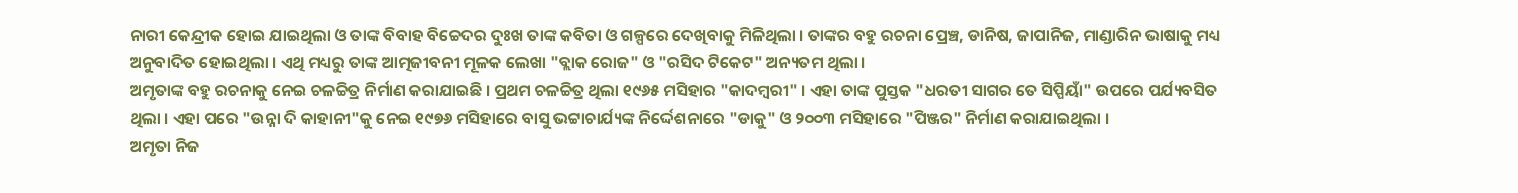ନାରୀ କେନ୍ଦ୍ରୀକ ହୋଇ ଯାଇଥିଲା ଓ ତାଙ୍କ ବିବାହ ବିଚ୍ଚେଦର ଦୁଃଖ ତାଙ୍କ କବିତା ଓ ଗଳ୍ପରେ ଦେଖିବାକୁ ମିଳିଥିଲା । ତାଙ୍କର ବହୁ ରଚନା ପ୍ରେଞ୍ଚ, ଡାନିଷ, ଜାପାନିଜ, ମାଣ୍ଡାରିନ ଭାଷାକୁ ମଧ୍ୟ ଅନୁବାଦିତ ହୋଇଥିଲା । ଏଥି ମଧ୍ୟରୁ ତାଙ୍କ ଆତ୍ମଜୀବନୀ ମୂଳକ ଲେଖା "ବ୍ଲାକ ରୋଜ" ଓ "ରସିଦ ଟିକେଟ" ଅନ୍ୟତମ ଥିଲା ।
ଅମୃତାଙ୍କ ବହୁ ରଚନାକୁ ନେଇ ଚଳଚ୍ଚିତ୍ର ନିର୍ମାଣ କରାଯାଇଛି । ପ୍ରଥମ ଚଳଚ୍ଚିତ୍ର ଥିଲା ୧୯୬୫ ମସିହାର "କାଦମ୍ବରୀ" । ଏହା ତାଙ୍କ ପୁସ୍ତକ "ଧରତୀ ସାଗର ତେ ସିପ୍ପିୟାଁ" ଉପରେ ପର୍ଯ୍ୟବସିତ ଥିଲା । ଏହା ପରେ "ଉନ୍ନା ଦି କାହାନୀ"କୁ ନେଇ ୧୯୭୬ ମସିହାରେ ବାସୁ ଭଟ୍ଟାଚାର୍ଯ୍ୟଙ୍କ ନିର୍ଦ୍ଦେଶନାରେ "ଡାକୁ" ଓ ୨୦୦୩ ମସିହାରେ "ପିଞ୍ଜର" ନିର୍ମାଣ କରାଯାଇଥିଲା ।
ଅମୃତା ନିଜ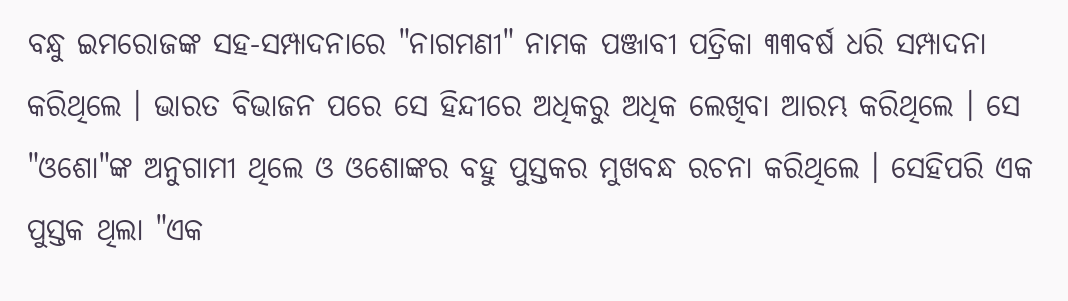ବନ୍ଧୁ ଇମରୋଜଙ୍କ ସହ-ସମ୍ପାଦନାରେ "ନାଗମଣୀ" ନାମକ ପଞ୍ଜାବୀ ପତ୍ରିକା ୩୩ବର୍ଷ ଧରି ସମ୍ପାଦନା କରିଥିଲେ । ଭାରତ ବିଭାଜନ ପରେ ସେ ହିନ୍ଦୀରେ ଅଧିକରୁ ଅଧିକ ଲେଖିବା ଆରମ୍ଭ କରିଥିଲେ । ସେ "ଓଶୋ"ଙ୍କ ଅନୁଗାମୀ ଥିଲେ ଓ ଓଶୋଙ୍କର ବହୁ ପୁସ୍ତକର ମୁଖବନ୍ଧ ରଚନା କରିଥିଲେ । ସେହିପରି ଏକ ପୁସ୍ତକ ଥିଲା "ଏକ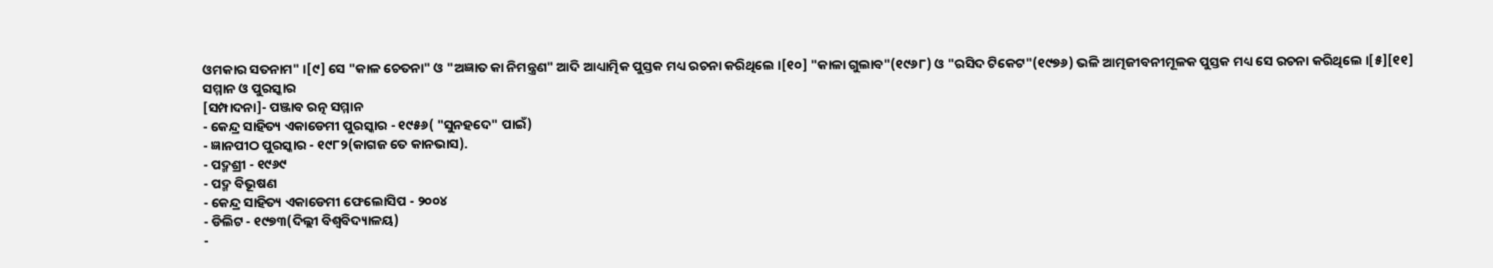ଓମକାର ସତନାମ" ।[୯] ସେ "କାଳ ଚେତନା" ଓ "ଅଜ୍ଞାତ କା ନିମନ୍ତ୍ରଣ" ଆଦି ଆଧ୍ୟାତ୍ମିକ ପୁସ୍ତକ ମଧ୍ୟ ରଚନା କରିଥିଲେ ।[୧୦] "କାଳା ଗୁଲାବ"(୧୯୬୮) ଓ "ରସିଦ ଟିକେଟ"(୧୯୭୬) ଭଳି ଆତ୍ମଜୀବନୀମୂଳକ ପୁସ୍ତକ ମଧ୍ୟ ସେ ରଚନା କରିଥିଲେ ।[୫][୧୧]
ସମ୍ମାନ ଓ ପୁରସ୍କାର
[ସମ୍ପାଦନା]- ପଞ୍ଜାବ ରତ୍ନ ସମ୍ମାନ
- କେନ୍ଦ୍ର ସାହିତ୍ୟ ଏକାଡେମୀ ପୁରସ୍କାର - ୧୯୫୬( "ସୁନହଦେ" ପାଇଁ)
- ଜ୍ଞାନପୀଠ ପୁରସ୍କାର - ୧୯୮୨(କାଗଜ ତେ କାନଭାସ).
- ପଦ୍ମଶ୍ରୀ - ୧୯୬୯
- ପଦ୍ମ ବିଭୂଷଣ
- କେନ୍ଦ୍ର ସାହିତ୍ୟ ଏକାଡେମୀ ଫେଲୋସିପ - ୨୦୦୪
- ଡିଲିଟ - ୧୯୭୩(ଦିଲ୍ଲୀ ବିଶ୍ୱବିଦ୍ୟାଳୟ)
-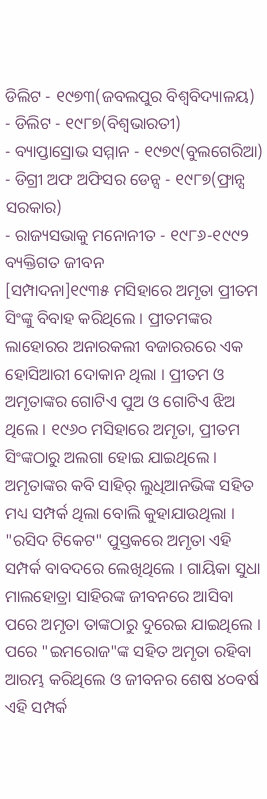ଡିଲିଟ - ୧୯୭୩(ଜବଲପୁର ବିଶ୍ୱବିଦ୍ୟାଳୟ)
- ଡିଲିଟ - ୧୯୮୭(ବିଶ୍ୱଭାରତୀ)
- ବ୍ୟାପ୍ତାସ୍ରୋଭ ସମ୍ମାନ - ୧୯୭୯(ବୁଲଗେରିଆ)
- ଡିଗ୍ରୀ ଅଫ ଅଫିସର ଡେନ୍ସ - ୧୯୮୭(ଫ୍ରାନ୍ସ ସରକାର)
- ରାଜ୍ୟସଭାକୁ ମନୋନୀତ - ୧୯୮୬-୧୯୯୨
ବ୍ୟକ୍ତିଗତ ଜୀବନ
[ସମ୍ପାଦନା]୧୯୩୫ ମସିହାରେ ଅମୃତା ପ୍ରୀତମ ସିଂଙ୍କୁ ବିବାହ କରିଥିଲେ । ପ୍ରୀତମଙ୍କର ଲାହୋରର ଅନାରକଲୀ ବଜାରରରେ ଏକ ହୋସିଆରୀ ଦୋକାନ ଥିଲା । ପ୍ରୀତମ ଓ ଅମୃତାଙ୍କର ଗୋଟିଏ ପୁଅ ଓ ଗୋଟିଏ ଝିଅ ଥିଲେ । ୧୯୬୦ ମସିହାରେ ଅମୃତା, ପ୍ରୀତମ ସିଂଙ୍କଠାରୁ ଅଲଗା ହୋଇ ଯାଇଥିଲେ । ଅମୃତାଙ୍କର କବି ସାହିର୍ ଲୁଧିଆନଭିଙ୍କ ସହିତ ମଧ୍ୟ ସମ୍ପର୍କ ଥିଲା ବୋଲି କୁହାଯାଉଥିଲା । "ରସିଦ ଟିକେଟ" ପୁସ୍ତକରେ ଅମୃତା ଏହି ସମ୍ପର୍କ ବାବଦରେ ଲେଖିଥିଲେ । ଗାୟିକା ସୁଧା ମାଲହୋତ୍ରା ସାହିରଙ୍କ ଜୀବନରେ ଆସିବା ପରେ ଅମୃତା ତାଙ୍କଠାରୁ ଦୁରେଇ ଯାଇଥିଲେ । ପରେ "ଇମରୋଜ"ଙ୍କ ସହିତ ଅମୃତା ରହିବା ଆରମ୍ଭ କରିଥିଲେ ଓ ଜୀବନର ଶେଷ ୪୦ବର୍ଷ ଏହି ସମ୍ପର୍କ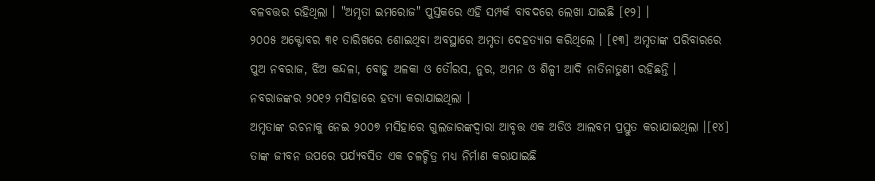ବଳବତ୍ତର ରହିଥିଲା । "ଅମୃତା ଇମରୋଜ" ପୁସ୍ତକରେ ଏହି ସମ୍ପର୍କ ବାବଦରେ ଲେଖା ଯାଇଛି [୧୨] ।
୨୦୦୫ ଅକ୍ଟୋବର ୩୧ ତାରିଖରେ ଶୋଇଥିବା ଅବସ୍ଥାରେ ଅମୃତା ଦେହତ୍ୟାଗ କରିଥିଲେ । [୧୩] ଅମୃତାଙ୍କ ପରିବାରରେ ପୁଅ ନବରାଜ, ଝିଅ କନ୍ଦଳା, ବୋହୁ ଅଳକା ଓ ତୌରସ, ନୁର, ଅମନ ଓ ଶିଳ୍ପୀ ଆଦି ନାତିନାତୁଣୀ ରହିଛନ୍ତି । ନବରାଜଙ୍କର ୨୦୧୨ ମସିହାରେ ହତ୍ୟା କରାଯାଇଥିଲା ।
ଅମୃତାଙ୍କ ରଚନାକୁ ନେଇ ୨୦୦୭ ମସିହାରେ ଗୁଲଜାରଙ୍କଦ୍ୱାରା ଆବୃତ୍ତ ଏକ ଅଡିଓ ଆଲବମ ପ୍ରସ୍ତୁତ କରାଯାଇଥିଲା ।[୧୪] ତାଙ୍କ ଜୀବନ ଉପରେ ପର୍ଯ୍ୟବସିତ ଏକ ଚଳଚ୍ଚିତ୍ର ମଧ୍ୟ ନିର୍ମାଣ କରାଯାଇଛି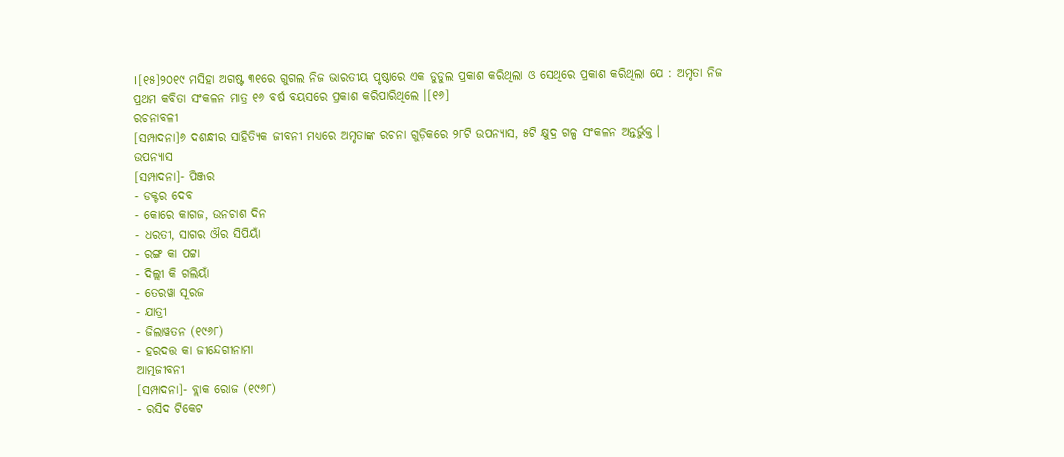।[୧୫]୨୦୧୯ ମସିହା ଅଗଷ୍ଟ ୩୧ରେ ଗୁଗଲ ନିଜ ଭାରତୀୟ ପୃଷ୍ଠାରେ ଏକ ଡୁଡୁଲ ପ୍ରକାଶ କରିଥିଲା ଓ ସେଥିରେ ପ୍ରକାଶ କରିଥିଲା ଯେ : ଅମୃତା ନିଜ ପ୍ରଥମ କବିତା ସଂକଳନ ମାତ୍ର ୧୬ ବର୍ଷ ବୟସରେ ପ୍ରକାଶ କରିପାରିଥିଲେ ।[୧୬]
ରଚନାବଳୀ
[ସମ୍ପାଦନା]୬ ଦଶନ୍ଧୀର ସାହିତ୍ୟିକ ଜୀବନୀ ମଧ୍ୟରେ ଅମୃତାଙ୍କ ରଚନା ଗୁଡ଼ିକରେ ୨୮ଟି ଉପନ୍ୟାସ, ୫ଟି କ୍ଷୁଦ୍ର ଗଳ୍ପ ସଂକଳନ ଅନ୍ତର୍ଭୁକ୍ତ ।
ଉପନ୍ୟାସ
[ସମ୍ପାଦନା]- ପିଞ୍ଜର
- ଡକ୍ଟର ଦେବ
- କୋରେ କାଗଜ, ଉନଚାଶ ଦିନ
- ଧରତୀ, ସାଗର ଔର ସିପିୟାଁ
- ରଙ୍ଗ କା ପଟ୍ଟା
- ଦିଲ୍ଲୀ କି ଗଲିୟାଁ
- ତେରୱା ସୂରଜ
- ଯାତ୍ରୀ
- ଜିଲାୱତନ (୧୯୬୮)
- ହରଦତ୍ତ କା ଜୀନ୍ଦେଗୀନାମା
ଆତ୍ମଜୀବନୀ
[ସମ୍ପାଦନା]- ବ୍ଲାକ ରୋଜ (୧୯୬୮)
- ରସିଦ ଟିକେଟ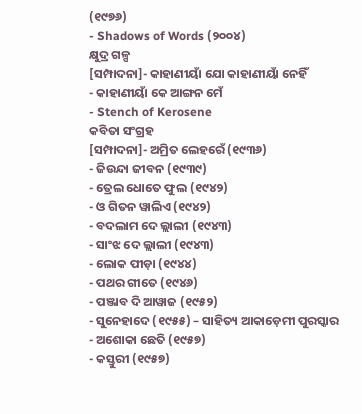(୧୯୭୬)
- Shadows of Words (୨୦୦୪)
କ୍ଷୁଦ୍ର ଗଳ୍ପ
[ସମ୍ପାଦନା]- କାହାଣୀୟାଁ ଯୋ କାହାଣୀୟାଁ ନେହିଁ
- କାହାଣୀୟାଁ କେ ଆଙ୍ଗନ ମେଁ
- Stench of Kerosene
କବିତା ସଂଗ୍ରହ
[ସମ୍ପାଦନା]- ଅମ୍ରିତ ଲେହରେଁ (୧୯୩୬)
- ଜିଉନ୍ଦା ଜୀବନ (୧୯୩୯)
- ତ୍ରେଲ ଧୋତେ ଫୁଲ (୧୯୪୨)
- ଓ ଗିତନ ୱାଲିଏ (୧୯୪୨)
- ବଦଲାମ ଦେ ଲ୍ଲାଲୀ (୧୯୪୩)
- ସାଂଝ ଦେ ଲ୍ଲାଲୀ (୧୯୪୩)
- ଲୋକ ପୀଡ଼ା (୧୯୪୪)
- ପଥର ଗୀତେ (୧୯୪୬)
- ପଞ୍ଜାବ ଦି ଆୱାଜ (୧୯୫୨)
- ସୁନେହାଦେ (୧୯୫୫) – ସାହିତ୍ୟ ଆକାଡ଼େମୀ ପୁରସ୍କାର
- ଅଶୋକା ଛେତି (୧୯୫୭)
- କସ୍ତୁରୀ (୧୯୫୭)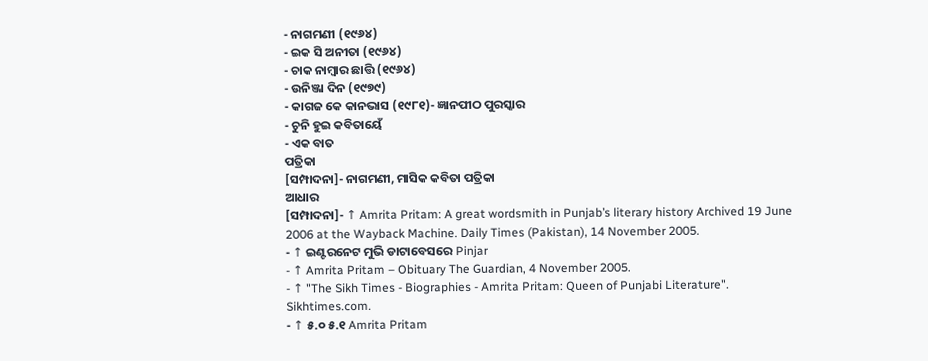- ନାଗମଣୀ (୧୯୬୪)
- ଇକ ସି ଅନୀତା (୧୯୬୪)
- ଚାକ ନାମ୍ବାର ଛାତ୍ତି (୧୯୬୪)
- ଉନିଞ୍ଜା ଦିନ (୧୯୭୯)
- କାଗଜ କେ କାନଭାସ (୧୯୮୧)- ଜ୍ଞାନପୀଠ ପୁରସ୍କାର
- ଚୁନି ହୁଇ କବିତାୟେଁ
- ଏକ ବାତ
ପତ୍ରିକା
[ସମ୍ପାଦନା]- ନାଗମଣୀ, ମାସିକ କବିତା ପତ୍ରିକା
ଆଧାର
[ସମ୍ପାଦନା]- ↑ Amrita Pritam: A great wordsmith in Punjab’s literary history Archived 19 June 2006 at the Wayback Machine. Daily Times (Pakistan), 14 November 2005.
- ↑ ଇଣ୍ଟରନେଟ ମୁଭି ଡାଟାବେସରେ Pinjar
- ↑ Amrita Pritam – Obituary The Guardian, 4 November 2005.
- ↑ "The Sikh Times - Biographies - Amrita Pritam: Queen of Punjabi Literature". Sikhtimes.com.
- ↑ ୫.୦ ୫.୧ Amrita Pritam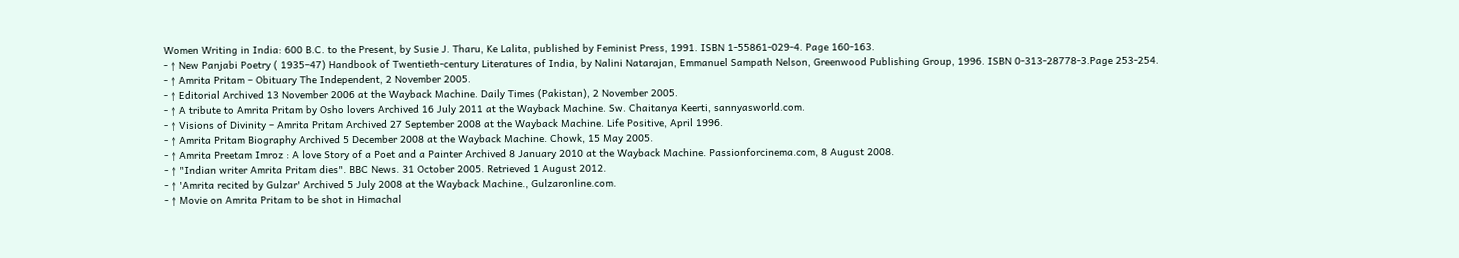Women Writing in India: 600 B.C. to the Present, by Susie J. Tharu, Ke Lalita, published by Feminist Press, 1991. ISBN 1-55861-029-4. Page 160-163.
- ↑ New Panjabi Poetry ( 1935–47) Handbook of Twentieth-century Literatures of India, by Nalini Natarajan, Emmanuel Sampath Nelson, Greenwood Publishing Group, 1996. ISBN 0-313-28778-3.Page 253-254.
- ↑ Amrita Pritam – Obituary The Independent, 2 November 2005.
- ↑ Editorial Archived 13 November 2006 at the Wayback Machine. Daily Times (Pakistan), 2 November 2005.
- ↑ A tribute to Amrita Pritam by Osho lovers Archived 16 July 2011 at the Wayback Machine. Sw. Chaitanya Keerti, sannyasworld.com.
- ↑ Visions of Divinity – Amrita Pritam Archived 27 September 2008 at the Wayback Machine. Life Positive, April 1996.
- ↑ Amrita Pritam Biography Archived 5 December 2008 at the Wayback Machine. Chowk, 15 May 2005.
- ↑ Amrita Preetam Imroz : A love Story of a Poet and a Painter Archived 8 January 2010 at the Wayback Machine. Passionforcinema.com, 8 August 2008.
- ↑ "Indian writer Amrita Pritam dies". BBC News. 31 October 2005. Retrieved 1 August 2012.
- ↑ 'Amrita recited by Gulzar' Archived 5 July 2008 at the Wayback Machine., Gulzaronline.com.
- ↑ Movie on Amrita Pritam to be shot in Himachal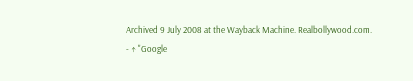Archived 9 July 2008 at the Wayback Machine. Realbollywood.com.
- ↑ "Google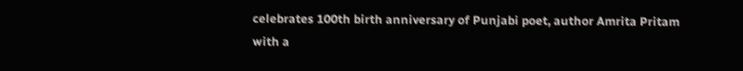celebrates 100th birth anniversary of Punjabi poet, author Amrita Pritam with a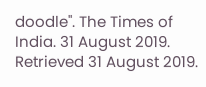doodle". The Times of India. 31 August 2019. Retrieved 31 August 2019.